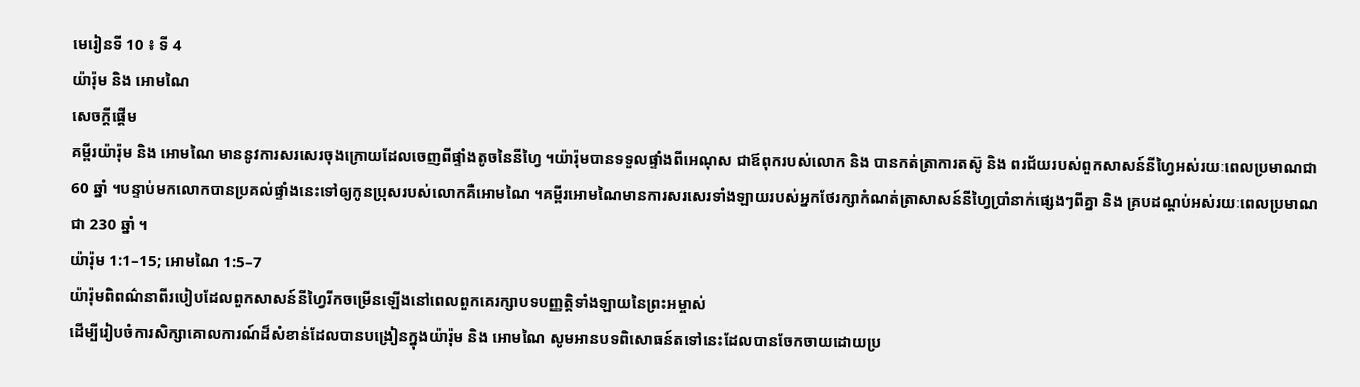មេរៀនទី 10 ៖ ទី 4
យ៉ារ៉ុម និង អោមណៃ
សេចក្តីផ្ដើម
គម្ពីរយ៉ារ៉ុម និង អោមណៃ មាននូវការសរសេរចុងក្រោយដែលចេញពីផ្ទាំងតូចនៃនីហ្វៃ ។យ៉ារ៉ុមបានទទួលផ្ទាំងពីអេណុស ជាឪពុករបស់លោក និង បានកត់ត្រាការតស៊ូ និង ពរជ័យរបស់ពួកសាសន៍នីហ្វៃអស់រយៈពេលប្រមាណជា 60 ឆ្នាំ ។បន្ទាប់មកលោកបានប្រគល់ផ្ទាំងនេះទៅឲ្យកូនប្រុសរបស់លោកគឺអោមណៃ ។គម្ពីរអោមណៃមានការសរសេរទាំងឡាយរបស់អ្នកថែរក្សាកំណត់ត្រាសាសន៍នីហ្វៃប្រាំនាក់ផ្សេងៗពីគ្នា និង គ្របដណ្តប់អស់រយៈពេលប្រមាណជា 230 ឆ្នាំ ។
យ៉ារ៉ុម 1:1–15; អោមណៃ 1:5–7
យ៉ារ៉ុមពិពណ៌នាពីរបៀបដែលពួកសាសន៍នីហ្វៃរីកចម្រើនឡើងនៅពេលពួកគេរក្សាបទបញ្ញតិ្តទាំងឡាយនៃព្រះអម្ចាស់
ដើម្បីរៀបចំការសិក្សាគោលការណ៍ដ៏សំខាន់ដែលបានបង្រៀនក្នុងយ៉ារ៉ុម និង អោមណៃ សូមអានបទពិសោធន៍តទៅនេះដែលបានចែកចាយដោយប្រ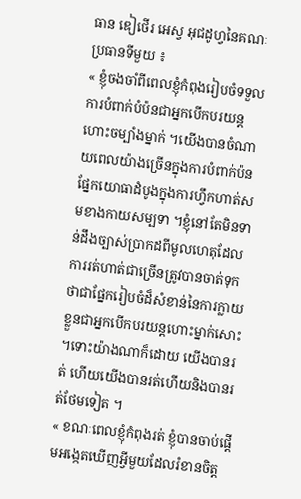ធាន ឌៀថើរ អេស្វ អុជដូហ្វនៃគណៈប្រធានទីមួយ ៖
« ខ្ញុំចងចាំពីពេលខ្ញុំកំពុងរៀបចំទទួលការបំពាក់បំប៉នជាអ្នកបើកបរយន្តហោះចម្បាំងម្នាក់ ។យើងបានចំណាយពេលយ៉ាងច្រើនក្នុងការបំពាក់ប៉នផ្នែកយោធាដំបូងក្នុងការហ្វឹកហាត់សមខាងកាយសម្បទា ។ខ្ញុំនៅតែមិនទាន់ដឹងច្បាស់ប្រាកដពីមូលហេតុដែលការរត់ហាត់ជាច្រើនត្រូវបានចាត់ទុកថាជាផ្នែករៀបចំដ៏សំខាន់នៃការក្លាយខ្លួនជាអ្នកបើកបរយន្តហោះម្នាក់សោះ ។ទោះយ៉ាងណាក៏ដោយ យើងបានរត់ ហើយយើងបានរត់ហើយនិងបានរត់ថែមទៀត ។
« ខណៈពេលខ្ញុំកំពុងរត់ ខ្ញុំបានចាប់ផ្តើមអង្កេតឃើញអ្វីមួយដែលរំខានចិត្ត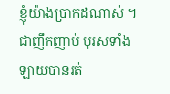ខ្ញុំយ៉ាងប្រាកដណាស់ ។ជាញឹកញាប់ បុរសទាំងឡាយបានរត់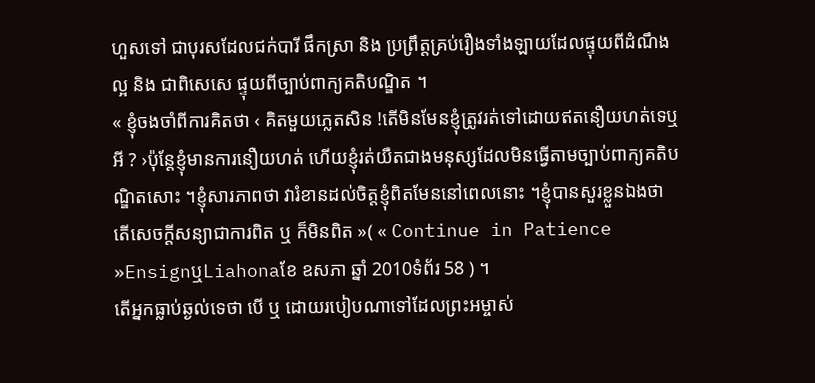ហួសទៅ ជាបុរសដែលជក់បារី ផឹកស្រា និង ប្រព្រឹត្តគ្រប់រឿងទាំងឡាយដែលផ្ទុយពីដំណឹងល្អ និង ជាពិសេសេ ផ្ទុយពីច្បាប់ពាក្យគតិបណ្ឌិត ។
« ខ្ញុំចងចាំពីការគិតថា ‹ គិតមួយភ្លេតសិន !តើមិនមែនខ្ញុំត្រូវរត់ទៅដោយឥតនឿយហត់ទេឬអី ? ›ប៉ុន្តែខ្ញុំមានការនឿយហត់ ហើយខ្ញុំរត់យឺតជាងមនុស្សដែលមិនធ្វើតាមច្បាប់ពាក្យគតិបណ្ឌិតសោះ ។ខ្ញុំសារភាពថា វារំខានដល់ចិត្តខ្ញុំពិតមែននៅពេលនោះ ។ខ្ញុំបានសួរខ្លួនឯងថា តើសេចក្តីសន្យាជាការពិត ឬ ក៏មិនពិត »( « Continue in Patience »EnsignឬLiahonaខែ ឧសភា ឆ្នាំ 2010ទំព័រ 58 ) ។
តើអ្នកធ្លាប់ឆ្ងល់ទេថា បើ ឬ ដោយរបៀបណាទៅដែលព្រះអម្ចាស់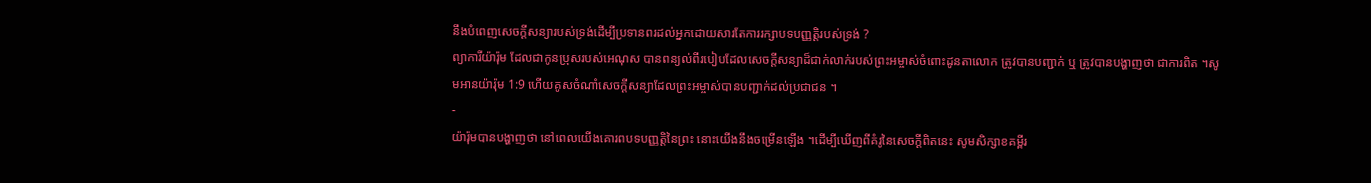នឹងបំពេញសេចក្តីសន្យារបស់ទ្រង់ដើម្បីប្រទានពរដល់អ្នកដោយសារតែការរក្សាបទបញ្ញតិ្តរបស់ទ្រង់ ?
ព្យាការីយ៉ារ៉ុម ដែលជាកូនប្រុសរបស់អេណុស បានពន្យល់ពីរបៀបដែលសេចក្តីសន្យាដ៏ជាក់លាក់របស់ព្រះអម្ចាស់ចំពោះដូនតាលោក ត្រូវបានបញ្ជាក់ ឬ ត្រូវបានបង្ហាញថា ជាការពិត ។សូមអានយ៉ារ៉ុម 1:9 ហើយគូសចំណាំសេចក្តីសន្យាដែលព្រះអម្ចាស់បានបញ្ជាក់ដល់ប្រជាជន ។
-
យ៉ារ៉ុមបានបង្ហាញថា នៅពេលយើងគោរពបទបញ្ញតិ្តនៃព្រះ នោះយើងនឹងចម្រើនឡើង ។ដើម្បីឃើញពីគំរូនៃសេចក្តីពិតនេះ សូមសិក្សាខគម្ពីរ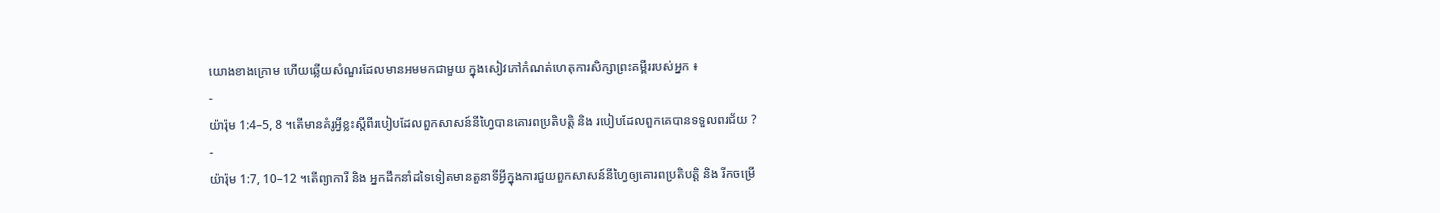យោងខាងក្រោម ហើយឆ្លើយសំណួរដែលមានអមមកជាមួយ ក្នុងសៀវភៅកំណត់ហេតុការសិក្សាព្រះគម្ពីររបស់អ្នក ៖
-
យ៉ារ៉ុម 1:4–5, 8 ។តើមានគំរូអ្វីខ្លះស្តីពីរបៀបដែលពួកសាសន៍នីហ្វៃបានគោរពប្រតិបត្តិ និង របៀបដែលពួកគេបានទទួលពរជ័យ ?
-
យ៉ារ៉ុម 1:7, 10–12 ។តើព្យាការី និង អ្នកដឹកនាំដទៃទៀតមានតួនាទីអ្វីក្នុងការជួយពួកសាសន៍នីហ្វៃឲ្យគោរពប្រតិបត្តិ និង រីកចម្រើ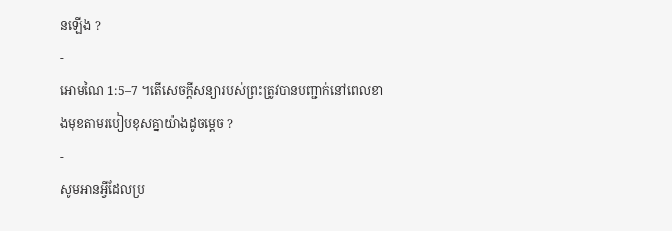នឡើង ?
-
អោមណៃ 1:5–7 ។តើសេចក្តីសន្យារបស់ព្រះត្រូវបានបញ្ជាក់នៅពេលខាងមុខតាមរបៀបខុសគ្នាយ៉ាងដូចម្តេច ?
-
សូមអានអ្វីដែលប្រ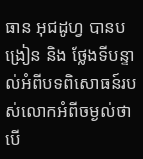ធាន អុជដូហ្វ បានបង្រៀន និង ថ្លែងទីបន្ទាល់អំពីបទពិសោធន៍របស់លោកអំពីចម្ងល់ថា បើ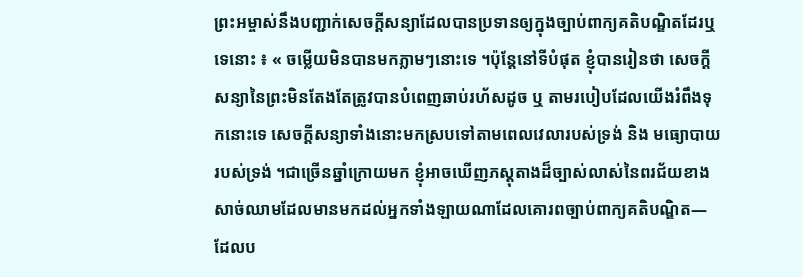ព្រះអម្ចាស់នឹងបញ្ជាក់សេចក្តីសន្យាដែលបានប្រទានឲ្យក្នុងច្បាប់ពាក្យគតិបណ្ឌិតដែរឬទេនោះ ៖ « ចម្លើយមិនបានមកភ្លាមៗនោះទេ ។ប៉ុន្តែនៅទីបំផុត ខ្ញុំបានរៀនថា សេចក្តីសន្យានៃព្រះមិនតែងតែត្រូវបានបំពេញឆាប់រហ័សដូច ឬ តាមរបៀបដែលយើងរំពឹងទុកនោះទេ សេចក្តីសន្យាទាំងនោះមកស្របទៅតាមពេលវេលារបស់ទ្រង់ និង មធ្យោបាយរបស់ទ្រង់ ។ជាច្រើនឆ្នាំក្រោយមក ខ្ញុំអាចឃើញភស្តុតាងដ៏ច្បាស់លាស់នៃពរជ័យខាងសាច់ឈាមដែលមានមកដល់អ្នកទាំងឡាយណាដែលគោរពច្បាប់ពាក្យគតិបណ្ឌិត—ដែលប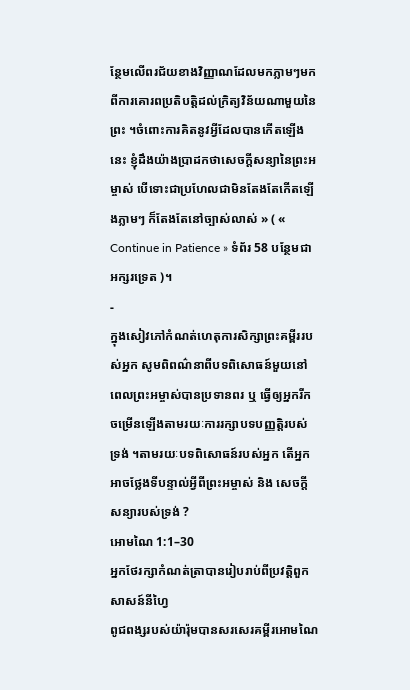ន្ថែមលើពរជ័យខាងវិញ្ញាណដែលមកភ្លាមៗមកពីការគោរពប្រតិបត្តិដល់ក្រិត្យវិន័យណាមួយនៃព្រះ ។ចំពោះការគិតនូវអ្វីដែលបានកើតឡើងនេះ ខ្ញុំដឹងយ៉ាងប្រាដកថាសេចក្តីសន្យានៃព្រះអម្ចាស់ បើទោះជាប្រហែលជាមិនតែងតែកើតឡើងភ្លាមៗ ក៏តែងតែនៅច្បាស់លាស់ » ( « Continue in Patience » ទំព័រ 58 បន្ថែមជាអក្សរទ្រេត )។
-
ក្នុងសៀវភៅកំណត់ហេតុការសិក្សាព្រះគម្ពីររបស់អ្នក សូមពិពណ៌នាពីបទពិសោធន៍មួយនៅពេលព្រះអម្ចាស់បានប្រទានពរ ឬ ធ្វើឲ្យអ្នករីកចម្រើនឡើងតាមរយៈការរក្សាបទបញ្ញតិ្តរបស់ទ្រង់ ។តាមរយៈបទពិសោធន៍របស់អ្នក តើអ្នកអាចថ្លែងទីបន្ទាល់អ្វីពីព្រះអម្ចាស់ និង សេចក្តីសន្យារបស់ទ្រង់ ?
អោមណៃ 1:1–30
អ្នកថែរក្សាកំណត់ត្រាបានរៀបរាប់ពីប្រវត្តិពួកសាសន៍នីហ្វៃ
ពូជពង្សរបស់យ៉ារ៉ុមបានសរសេរគម្ពីរអោមណៃ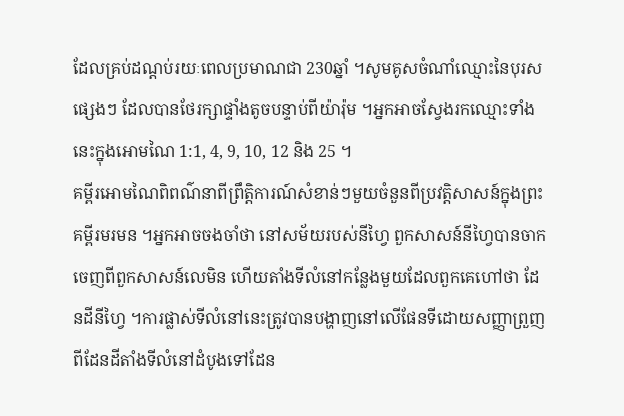ដែលគ្រប់ដណ្តប់រយៈពេលប្រមាណជា 230ឆ្នាំ ។សូមគូសចំណាំឈ្មោះនៃបុរសផ្សេងៗ ដែលបានថែរក្សាផ្ទាំងតូចបន្ទាប់ពីយ៉ារ៉ុម ។អ្នកអាចស្វែងរកឈ្មោះទាំងនេះក្នុងអោមណៃ 1:1, 4, 9, 10, 12 និង 25 ។
គម្ពីរអោមណៃពិពណ៌នាពីព្រឹត្តិការណ៍សំខាន់ៗមួយចំនួនពីប្រវត្តិសាសន៍ក្នុងព្រះគម្ពីរមរមន ។អ្នកអាចចងចាំថា នៅសម័យរបស់នីហ្វៃ ពួកសាសន៍នីហ្វៃបានចាកចេញពីពួកសាសន៍លេមិន ហើយតាំងទីលំនៅកន្លែងមួយដែលពួកគេហៅថា ដែនដីនីហ្វៃ ។ការផ្លាស់ទីលំនៅនេះត្រូវបានបង្ហាញនៅលើផែនទីដោយសញ្ញាព្រួញពីដែនដីតាំងទីលំនៅដំបូងទៅដែន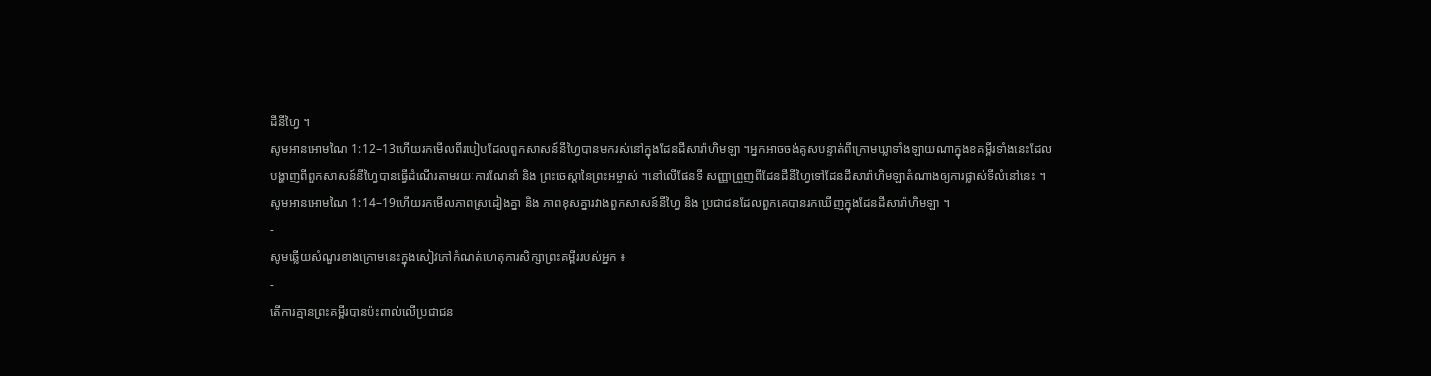ដីនីហ្វៃ ។
សូមអានអោមណៃ 1:12–13ហើយរកមើលពីរបៀបដែលពួកសាសន៍នីហ្វៃបានមករស់នៅក្នុងដែនដីសារ៉ាហិមឡា ។អ្នកអាចចង់គូសបន្ទាត់ពីក្រោមឃ្លាទាំងឡាយណាក្នុងខគម្ពីរទាំងនេះដែលបង្ហាញពីពួកសាសន៍នីហ្វៃបានធ្វើដំណើរតាមរយៈការណែនាំ និង ព្រះចេស្តានៃព្រះអម្ចាស់ ។នៅលើផែនទី សញ្ញាព្រួញពីដែនដីនីហ្វៃទៅដែនដីសារ៉ាហិមឡាតំណាងឲ្យការផ្លាស់ទីលំនៅនេះ ។
សូមអានអោមណៃ 1:14–19ហើយរកមើលភាពស្រដៀងគ្នា និង ភាពខុសគ្នារវាងពួកសាសន៍នីហ្វៃ និង ប្រជាជនដែលពួកគេបានរកឃើញក្នុងដែនដីសារ៉ាហិមឡា ។
-
សូមឆ្លើយសំណួរខាងក្រោមនេះក្នុងសៀវភៅកំណត់ហេតុការសិក្សាព្រះគម្ពីររបស់អ្នក ៖
-
តើការគ្មានព្រះគម្ពីរបានប៉ះពាល់លើប្រជាជន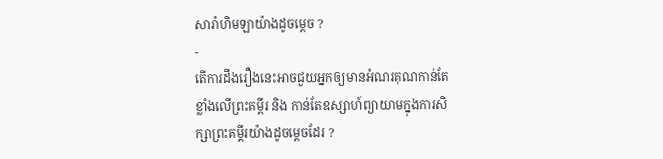សារ៉ាហិមឡាយ៉ាងដូចម្តេច ?
-
តើការដឹងរឿងនេះអាចជួយអ្នកឲ្យមានអំណរគុណកាន់តែខ្លាំងលើព្រះគម្ពីរ និង កាន់តែឧស្សាហ៍ព្យាយាមក្នុងការសិក្សាព្រះគម្គីរយ៉ាងដូចម្តេចដែរ ?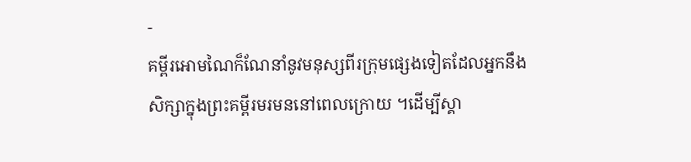-
គម្ពីរអោមណៃក៏ណែនាំនូវមនុស្សពីរក្រុមផ្សេងទៀតដែលអ្នកនឹងសិក្សាក្នុងព្រះគម្ពីរមរមននៅពេលក្រោយ ។ដើម្បីស្គា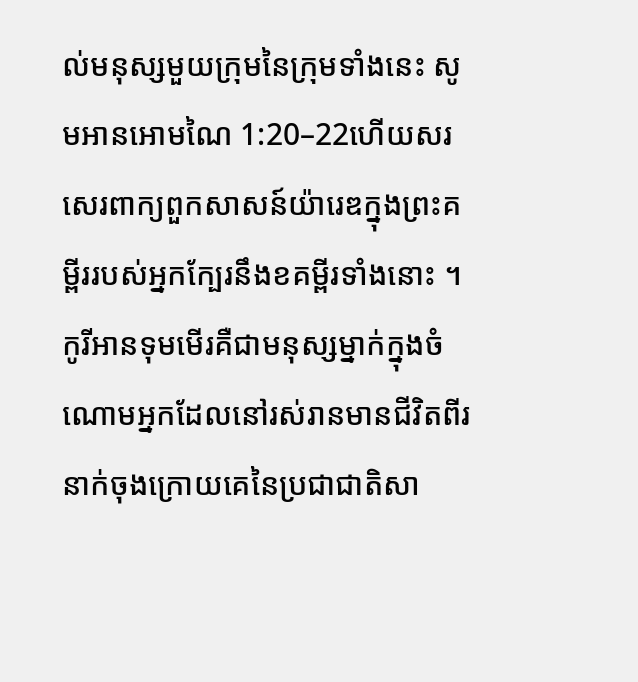ល់មនុស្សមួយក្រុមនៃក្រុមទាំងនេះ សូមអានអោមណៃ 1:20–22ហើយសរសេរពាក្យពួកសាសន៍យ៉ារេឌក្នុងព្រះគម្ពីររបស់អ្នកក្បែរនឹងខគម្ពីរទាំងនោះ ។កូរីអានទុមមើរគឺជាមនុស្សម្នាក់ក្នុងចំណោមអ្នកដែលនៅរស់រានមានជីវិតពីរនាក់ចុងក្រោយគេនៃប្រជាជាតិសា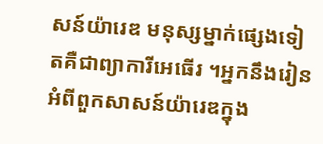សន៍យ៉ារេឌ មនុស្សម្នាក់ផ្សេងទៀតគឺជាព្យាការីអេធើរ ។អ្នកនឹងរៀនអំពីពួកសាសន៍យ៉ារេឌក្នុង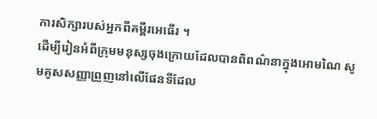ការសិក្សារបស់អ្នកពីគម្ពីរអេធើរ ។
ដើម្បីរៀនអំពីក្រុមមនុស្សចុងក្រោយដែលបានពិពណ៌នាក្នុងអោមណៃ សូមគូសសញ្ញាព្រួញនៅលើផែនទីដែល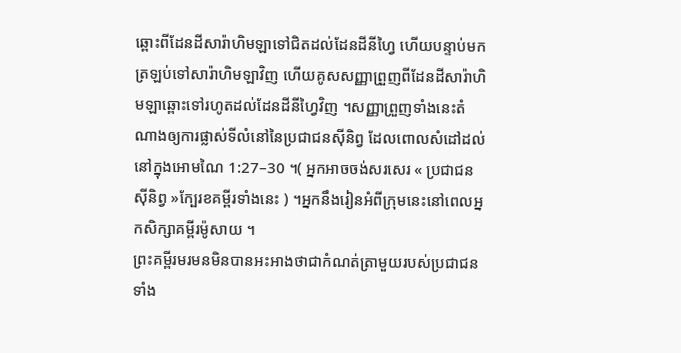ឆ្ពោះពីដែនដីសារ៉ាហិមឡាទៅជិតដល់ដែនដីនីហ្វៃ ហើយបន្ទាប់មកត្រឡប់ទៅសារ៉ាហិមឡាវិញ ហើយគូសសញ្ញាព្រួញពីដែនដីសារ៉ាហិមឡាឆ្ពោះទៅរហូតដល់ដែនដីនីហ្វៃវិញ ។សញ្ញាព្រួញទាំងនេះតំណាងឲ្យការផ្លាស់ទីលំនៅនៃប្រជាជនស៊ីនិព្វ ដែលពោលសំដៅដល់នៅក្នុងអោមណៃ 1:27–30 ។( អ្នកអាចចង់សរសេរ « ប្រជាជនស៊ីនិព្វ »ក្បែរខគម្ពីរទាំងនេះ ) ។អ្នកនឹងរៀនអំពីក្រុមនេះនៅពេលអ្នកសិក្សាគម្ពីរម៉ូសាយ ។
ព្រះគម្ពីរមរមនមិនបានអះអាងថាជាកំណត់ត្រាមួយរបស់ប្រជាជនទាំង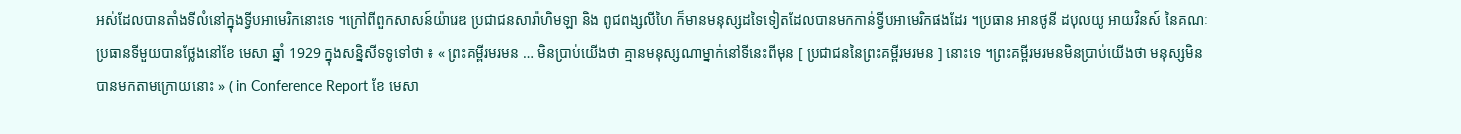អស់ដែលបានតាំងទីលំនៅក្នុងទ្វីបអាមេរិកនោះទេ ។ក្រៅពីពួកសាសន៍យ៉ារេឌ ប្រជាជនសារ៉ាហិមឡា និង ពូជពង្សលីហៃ ក៏មានមនុស្សដទៃទៀតដែលបានមកកាន់ទ្វីបអាមេរិកផងដែរ ។ប្រធាន អានថូនី ដបុលយូ អាយវិនស៍ នៃគណៈប្រធានទីមួយបានថ្លែងនៅខែ មេសា ឆ្នាំ 1929 ក្នុងសន្និសីទទូទៅថា ៖ « ព្រះគម្ពីរមរមន … មិនប្រាប់យើងថា គ្មានមនុស្សណាម្នាក់នៅទីនេះពីមុន [ ប្រជាជននៃព្រះគម្ពីរមរមន ] នោះទេ ។ព្រះគម្ពីរមរមនមិនប្រាប់យើងថា មនុស្សមិនបានមកតាមក្រោយនោះ » ( in Conference Report ខែ មេសា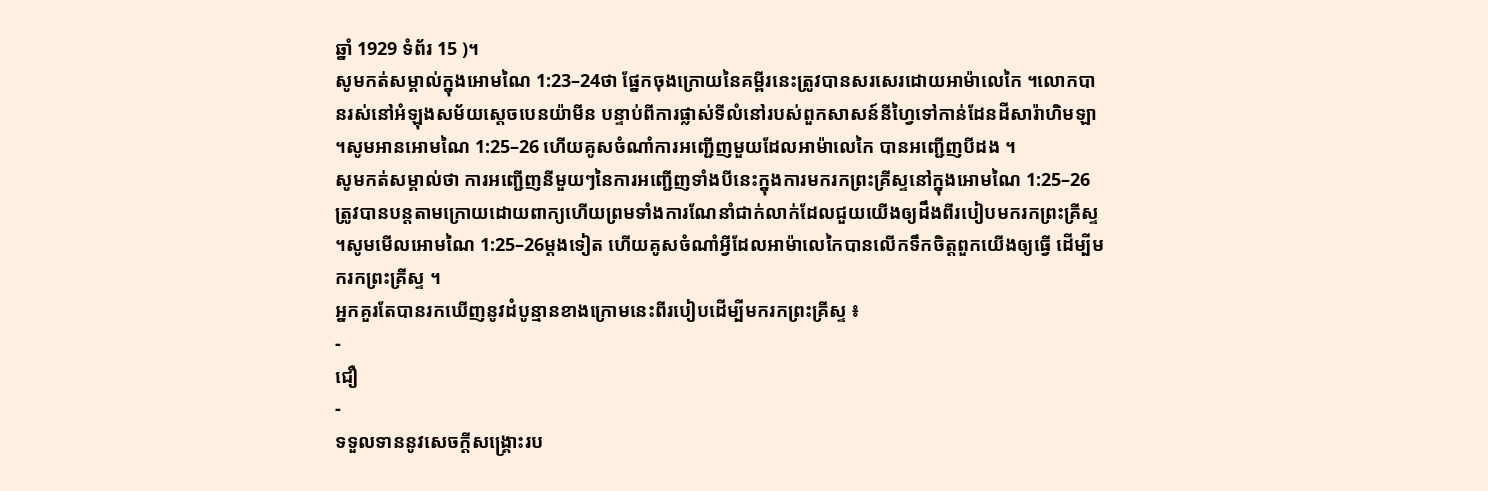ឆ្នាំ 1929 ទំព័រ 15 )។
សូមកត់សម្គាល់ក្នុងអោមណៃ 1:23–24ថា ផ្នែកចុងក្រោយនៃគម្ពីរនេះត្រូវបានសរសេរដោយអាម៉ាលេកៃ ។លោកបានរស់នៅអំឡុងសម័យស្តេចបេនយ៉ាមីន បន្ទាប់ពីការផ្លាស់ទីលំនៅរបស់ពួកសាសន៍នីហ្វៃទៅកាន់ដែនដីសារ៉ាហិមឡា ។សូមអានអោមណៃ 1:25–26 ហើយគូសចំណាំការអញ្ជើញមួយដែលអាម៉ាលេកៃ បានអញ្ជើញបីដង ។
សូមកត់សម្គាល់ថា ការអញ្ជើញនីមួយៗនៃការអញ្ជើញទាំងបីនេះក្នុងការមករកព្រះគ្រីស្ទនៅក្នុងអោមណៃ 1:25–26ត្រូវបានបន្តតាមក្រោយដោយពាក្យហើយព្រមទាំងការណែនាំជាក់លាក់ដែលជួយយើងឲ្យដឹងពីរបៀបមករកព្រះគ្រីស្ទ ។សូមមើលអោមណៃ 1:25–26ម្ដងទៀត ហើយគូសចំណាំអ្វីដែលអាម៉ាលេកៃបានលើកទឹកចិត្តពួកយើងឲ្យធ្វើ ដើម្បីមករកព្រះគ្រីស្ទ ។
អ្នកគួរតែបានរកឃើញនូវដំបូន្មានខាងក្រោមនេះពីរបៀបដើម្បីមករកព្រះគ្រីស្ទ ៖
-
ជឿ
-
ទទួលទាននូវសេចក្តីសង្គ្រោះរប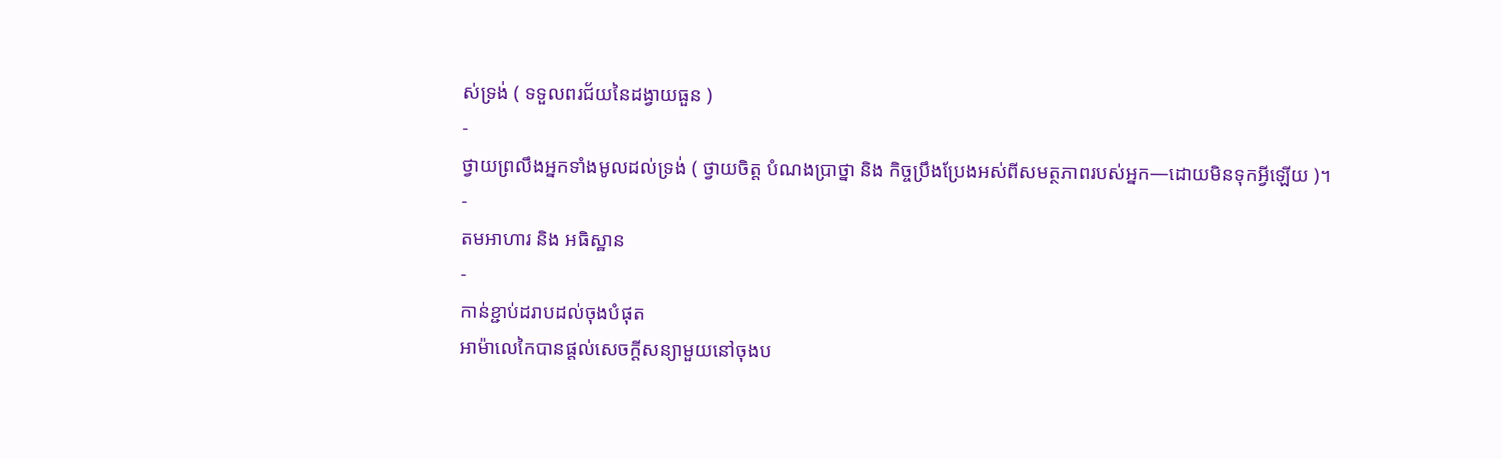ស់ទ្រង់ ( ទទួលពរជ័យនៃដង្វាយធួន )
-
ថ្វាយព្រលឹងអ្នកទាំងមូលដល់ទ្រង់ ( ថ្វាយចិត្ត បំណងប្រាថ្នា និង កិច្ចប្រឹងប្រែងអស់ពីសមត្ថភាពរបស់អ្នក—ដោយមិនទុកអ្វីឡើយ )។
-
តមអាហារ និង អធិស្ឋាន
-
កាន់ខ្ជាប់ដរាបដល់ចុងបំផុត
អាម៉ាលេកៃបានផ្តល់សេចក្តីសន្យាមួយនៅចុងប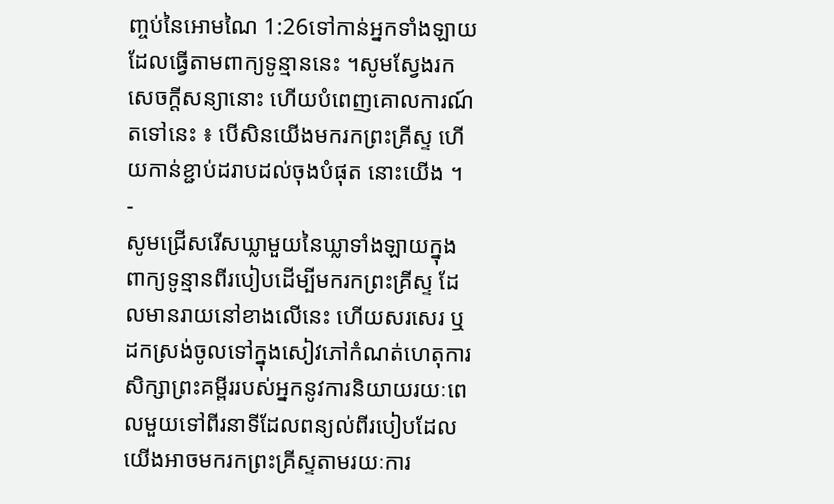ញ្ចប់នៃអោមណៃ 1:26ទៅកាន់អ្នកទាំងឡាយដែលធ្វើតាមពាក្យទូន្មាននេះ ។សូមស្វែងរកសេចក្តីសន្យានោះ ហើយបំពេញគោលការណ៍តទៅនេះ ៖ បើសិនយើងមករកព្រះគ្រីស្ទ ហើយកាន់ខ្ជាប់ដរាបដល់ចុងបំផុត នោះយើង ។
-
សូមជ្រើសរើសឃ្លាមួយនៃឃ្លាទាំងឡាយក្នុងពាក្យទូន្មានពីរបៀបដើម្បីមករកព្រះគ្រីស្ទ ដែលមានរាយនៅខាងលើនេះ ហើយសរសេរ ឬ ដកស្រង់ចូលទៅក្នុងសៀវភៅកំណត់ហេតុការសិក្សាព្រះគម្ពីររបស់អ្នកនូវការនិយាយរយៈពេលមួយទៅពីរនាទីដែលពន្យល់ពីរបៀបដែលយើងអាចមករកព្រះគ្រីស្ទតាមរយៈការ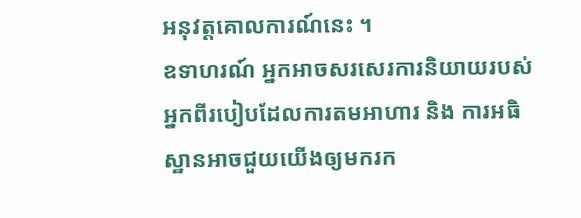អនុវត្តគោលការណ៍នេះ ។
ឧទាហរណ៍ អ្នកអាចសរសេរការនិយាយរបស់អ្នកពីរបៀបដែលការតមអាហារ និង ការអធិស្ឋានអាចជួយយើងឲ្យមករក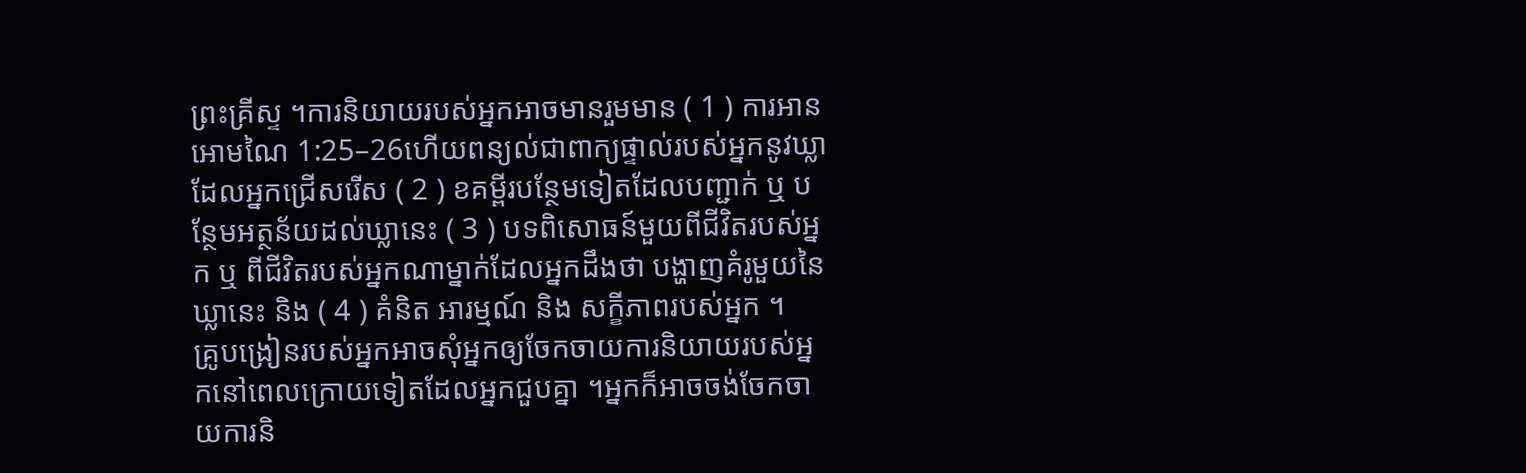ព្រះគ្រីស្ទ ។ការនិយាយរបស់អ្នកអាចមានរួមមាន ( 1 ) ការអានអោមណៃ 1:25–26ហើយពន្យល់ជាពាក្យផ្ទាល់របស់អ្នកនូវឃ្លាដែលអ្នកជ្រើសរើស ( 2 ) ខគម្ពីរបន្ថែមទៀតដែលបញ្ជាក់ ឬ បន្ថែមអត្ថន័យដល់ឃ្លានេះ ( 3 ) បទពិសោធន៍មួយពីជីវិតរបស់អ្នក ឬ ពីជីវិតរបស់អ្នកណាម្នាក់ដែលអ្នកដឹងថា បង្ហាញគំរូមួយនៃឃ្លានេះ និង ( 4 ) គំនិត អារម្មណ៍ និង សក្ខីភាពរបស់អ្នក ។
គ្រូបង្រៀនរបស់អ្នកអាចសុំអ្នកឲ្យចែកចាយការនិយាយរបស់អ្នកនៅពេលក្រោយទៀតដែលអ្នកជួបគ្នា ។អ្នកក៏អាចចង់ចែកចាយការនិ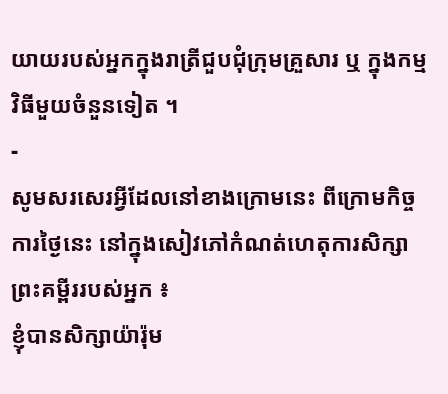យាយរបស់អ្នកក្នុងរាត្រីជួបជុំក្រុមគ្រួសារ ឬ ក្នុងកម្មវិធីមួយចំនួនទៀត ។
-
សូមសរសេរអ្វីដែលនៅខាងក្រោមនេះ ពីក្រោមកិច្ចការថ្ងៃនេះ នៅក្នុងសៀវភៅកំណត់ហេតុការសិក្សាព្រះគម្ពីររបស់អ្នក ៖
ខ្ញុំបានសិក្សាយ៉ារ៉ុម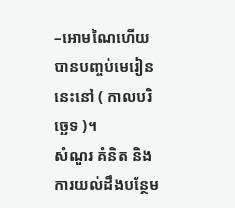–អោមណៃហើយបានបញ្ចប់មេរៀននេះនៅ ( កាលបរិច្ឆេទ )។
សំណួរ គំនិត និង ការយល់ដឹងបន្ថែម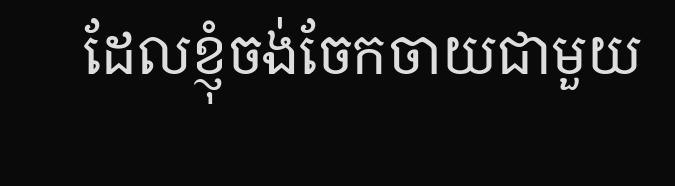ដែលខ្ញុំចង់ចែកចាយជាមួយ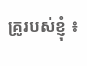គ្រូរបស់ខ្ញុំ ៖